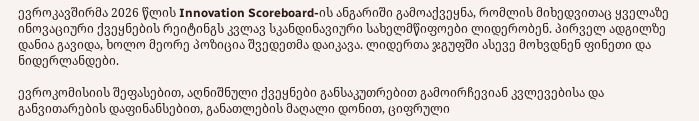ევროკავშირმა 2026 წლის Innovation Scoreboard-ის ანგარიში გამოაქვეყნა, რომლის მიხედვითაც ყველაზე ინოვაციური ქვეყნების რეიტინგს კვლავ სკანდინავიური სახელმწიფოები ლიდერობენ. პირველ ადგილზე დანია გავიდა, ხოლო მეორე პოზიცია შვედეთმა დაიკავა. ლიდერთა ჯგუფში ასევე მოხვდნენ ფინეთი და ნიდერლანდები.

ევროკომისიის შეფასებით, აღნიშნული ქვეყნები განსაკუთრებით გამოირჩევიან კვლევებისა და განვითარების დაფინანსებით, განათლების მაღალი დონით, ციფრული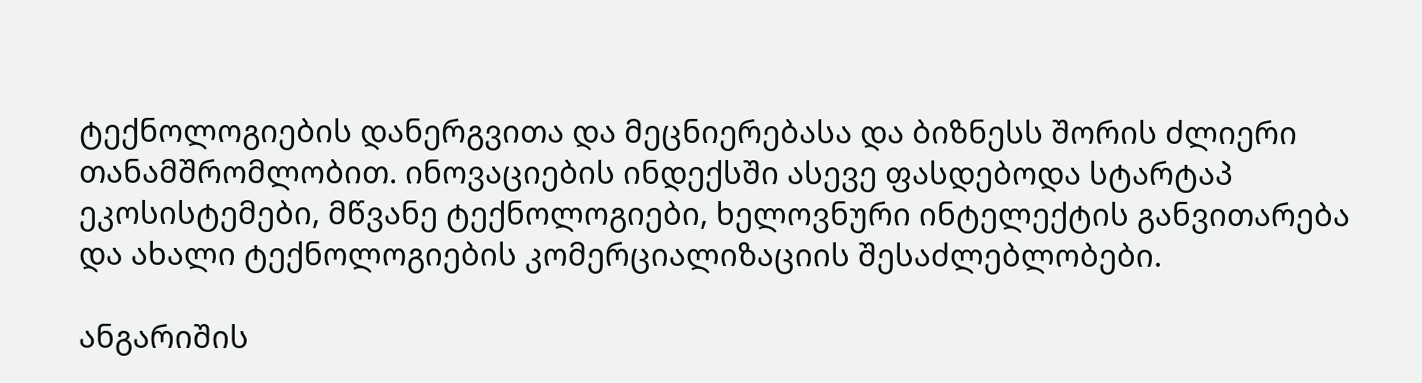ტექნოლოგიების დანერგვითა და მეცნიერებასა და ბიზნესს შორის ძლიერი თანამშრომლობით. ინოვაციების ინდექსში ასევე ფასდებოდა სტარტაპ ეკოსისტემები, მწვანე ტექნოლოგიები, ხელოვნური ინტელექტის განვითარება და ახალი ტექნოლოგიების კომერციალიზაციის შესაძლებლობები.

ანგარიშის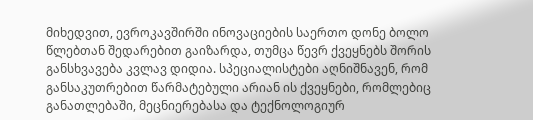მიხედვით, ევროკავშირში ინოვაციების საერთო დონე ბოლო წლებთან შედარებით გაიზარდა, თუმცა წევრ ქვეყნებს შორის განსხვავება კვლავ დიდია. სპეციალისტები აღნიშნავენ, რომ განსაკუთრებით წარმატებული არიან ის ქვეყნები, რომლებიც განათლებაში, მეცნიერებასა და ტექნოლოგიურ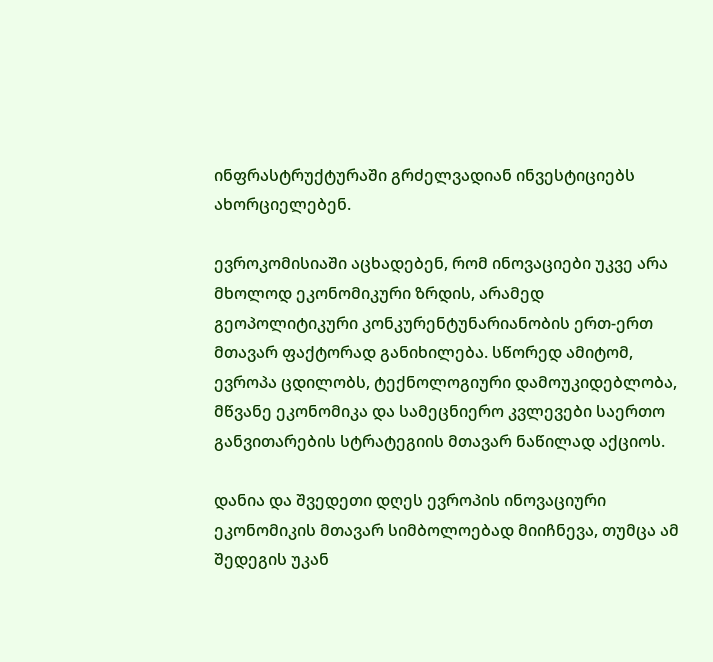ინფრასტრუქტურაში გრძელვადიან ინვესტიციებს ახორციელებენ.

ევროკომისიაში აცხადებენ, რომ ინოვაციები უკვე არა მხოლოდ ეკონომიკური ზრდის, არამედ გეოპოლიტიკური კონკურენტუნარიანობის ერთ-ერთ მთავარ ფაქტორად განიხილება. სწორედ ამიტომ, ევროპა ცდილობს, ტექნოლოგიური დამოუკიდებლობა, მწვანე ეკონომიკა და სამეცნიერო კვლევები საერთო განვითარების სტრატეგიის მთავარ ნაწილად აქციოს.

დანია და შვედეთი დღეს ევროპის ინოვაციური ეკონომიკის მთავარ სიმბოლოებად მიიჩნევა, თუმცა ამ შედეგის უკან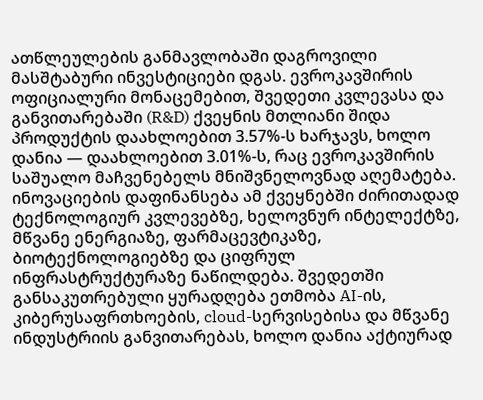ათწლეულების განმავლობაში დაგროვილი მასშტაბური ინვესტიციები დგას. ევროკავშირის ოფიციალური მონაცემებით, შვედეთი კვლევასა და განვითარებაში (R&D) ქვეყნის მთლიანი შიდა პროდუქტის დაახლოებით 3.57%-ს ხარჯავს, ხოლო დანია — დაახლოებით 3.01%-ს, რაც ევროკავშირის საშუალო მაჩვენებელს მნიშვნელოვნად აღემატება. ინოვაციების დაფინანსება ამ ქვეყნებში ძირითადად ტექნოლოგიურ კვლევებზე, ხელოვნურ ინტელექტზე, მწვანე ენერგიაზე, ფარმაცევტიკაზე, ბიოტექნოლოგიებზე და ციფრულ ინფრასტრუქტურაზე ნაწილდება. შვედეთში განსაკუთრებული ყურადღება ეთმობა AI-ის, კიბერუსაფრთხოების, cloud-სერვისებისა და მწვანე ინდუსტრიის განვითარებას, ხოლო დანია აქტიურად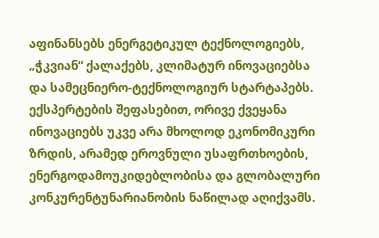აფინანსებს ენერგეტიკულ ტექნოლოგიებს, „ჭკვიან“ ქალაქებს, კლიმატურ ინოვაციებსა და სამეცნიერო-ტექნოლოგიურ სტარტაპებს. ექსპერტების შეფასებით, ორივე ქვეყანა ინოვაციებს უკვე არა მხოლოდ ეკონომიკური ზრდის, არამედ ეროვნული უსაფრთხოების, ენერგოდამოუკიდებლობისა და გლობალური კონკურენტუნარიანობის ნაწილად აღიქვამს.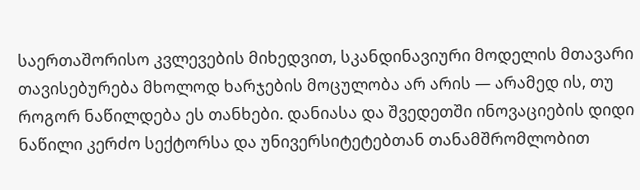საერთაშორისო კვლევების მიხედვით, სკანდინავიური მოდელის მთავარი თავისებურება მხოლოდ ხარჯების მოცულობა არ არის — არამედ ის, თუ როგორ ნაწილდება ეს თანხები. დანიასა და შვედეთში ინოვაციების დიდი ნაწილი კერძო სექტორსა და უნივერსიტეტებთან თანამშრომლობით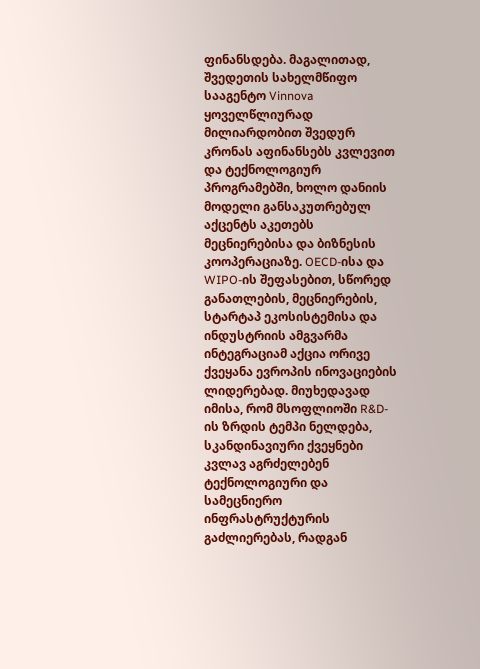ფინანსდება. მაგალითად, შვედეთის სახელმწიფო სააგენტო Vinnova ყოველწლიურად მილიარდობით შვედურ კრონას აფინანსებს კვლევით და ტექნოლოგიურ პროგრამებში, ხოლო დანიის მოდელი განსაკუთრებულ აქცენტს აკეთებს მეცნიერებისა და ბიზნესის კოოპერაციაზე. OECD-ისა და WIPO-ის შეფასებით, სწორედ განათლების, მეცნიერების, სტარტაპ ეკოსისტემისა და ინდუსტრიის ამგვარმა ინტეგრაციამ აქცია ორივე ქვეყანა ევროპის ინოვაციების ლიდერებად. მიუხედავად იმისა, რომ მსოფლიოში R&D-ის ზრდის ტემპი ნელდება, სკანდინავიური ქვეყნები კვლავ აგრძელებენ ტექნოლოგიური და სამეცნიერო ინფრასტრუქტურის გაძლიერებას, რადგან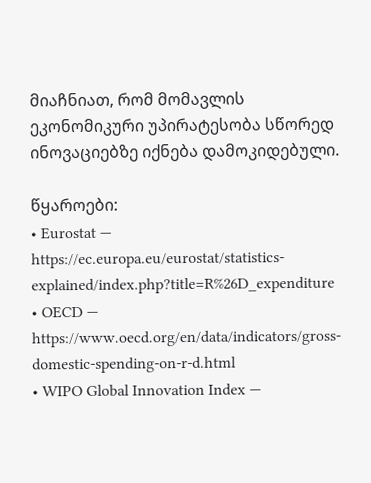მიაჩნიათ, რომ მომავლის ეკონომიკური უპირატესობა სწორედ ინოვაციებზე იქნება დამოკიდებული.

წყაროები:
• Eurostat — https://ec.europa.eu/eurostat/statistics-explained/index.php?title=R%26D_expenditure
• OECD — https://www.oecd.org/en/data/indicators/gross-domestic-spending-on-r-d.html
• WIPO Global Innovation Index —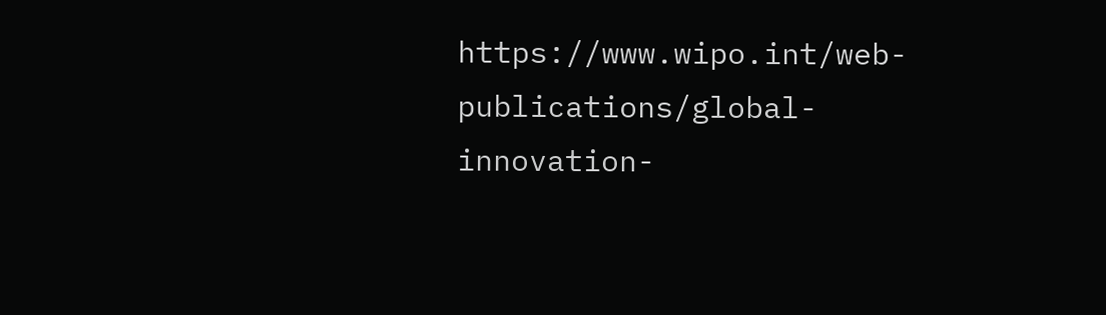https://www.wipo.int/web-publications/global-innovation-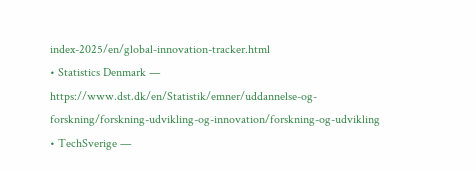index-2025/en/global-innovation-tracker.html
• Statistics Denmark — https://www.dst.dk/en/Statistik/emner/uddannelse-og-forskning/forskning-udvikling-og-innovation/forskning-og-udvikling
• TechSverige —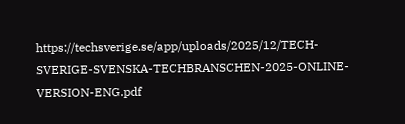https://techsverige.se/app/uploads/2025/12/TECH-SVERIGE-SVENSKA-TECHBRANSCHEN-2025-ONLINE-VERSION-ENG.pdf